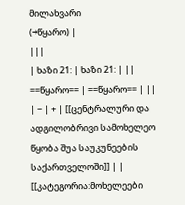მილახვარი
(→წყარო) |
|||
| ხაზი 21: | ხაზი 21: | ||
==წყარო== | ==წყარო== | ||
| − | + | [[ცენტრალური და ადგილობრივი სამოხელეო წყობა შუა საუკუნეების საქართველოში]] | |
[[კატეგორია:მოხელეები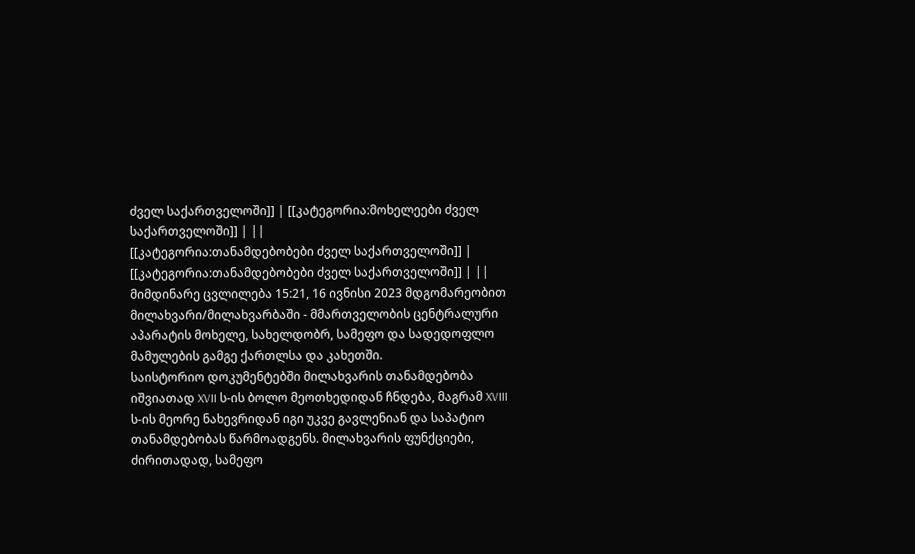ძველ საქართველოში]] | [[კატეგორია:მოხელეები ძველ საქართველოში]] | ||
[[კატეგორია:თანამდებობები ძველ საქართველოში]] | [[კატეგორია:თანამდებობები ძველ საქართველოში]] | ||
მიმდინარე ცვლილება 15:21, 16 ივნისი 2023 მდგომარეობით
მილახვარი/მილახვარბაში - მმართველობის ცენტრალური აპარატის მოხელე, სახელდობრ, სამეფო და სადედოფლო მამულების გამგე ქართლსა და კახეთში.
საისტორიო დოკუმენტებში მილახვარის თანამდებობა იშვიათად XVII ს-ის ბოლო მეოთხედიდან ჩნდება, მაგრამ XVIII ს-ის მეორე ნახევრიდან იგი უკვე გავლენიან და საპატიო თანამდებობას წარმოადგენს. მილახვარის ფუნქციები, ძირითადად, სამეფო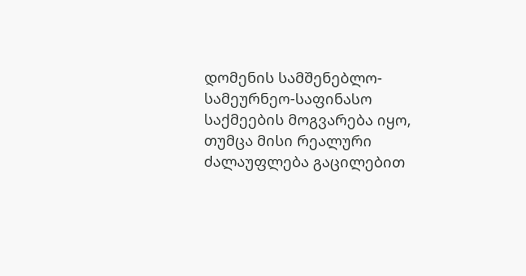დომენის სამშენებლო-სამეურნეო-საფინასო საქმეების მოგვარება იყო, თუმცა მისი რეალური ძალაუფლება გაცილებით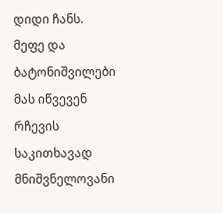დიდი ჩანს. მეფე და ბატონიშვილები მას იწვევენ რჩევის საკითხავად მნიშვნელოვანი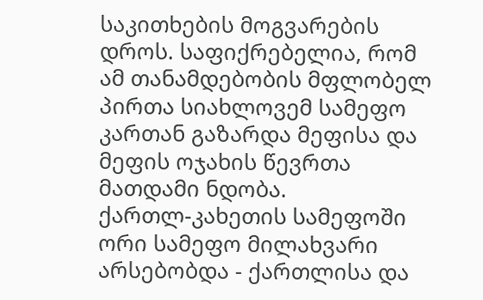საკითხების მოგვარების დროს. საფიქრებელია, რომ ამ თანამდებობის მფლობელ პირთა სიახლოვემ სამეფო კართან გაზარდა მეფისა და მეფის ოჯახის წევრთა მათდამი ნდობა.
ქართლ-კახეთის სამეფოში ორი სამეფო მილახვარი არსებობდა - ქართლისა და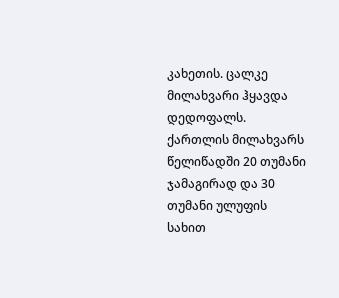კახეთის. ცალკე მილახვარი ჰყავდა დედოფალს. ქართლის მილახვარს წელიწადში 20 თუმანი ჯამაგირად და 30 თუმანი ულუფის სახით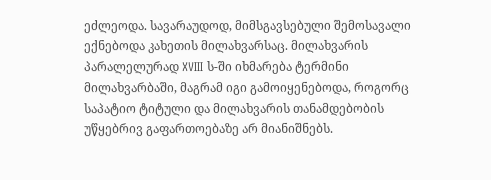ეძლეოდა. სავარაუდოდ, მიმსგავსებული შემოსავალი ექნებოდა კახეთის მილახვარსაც. მილახვარის პარალელურად XVIII ს-ში იხმარება ტერმინი მილახვარბაში, მაგრამ იგი გამოიყენებოდა, როგორც საპატიო ტიტული და მილახვარის თანამდებობის უწყებრივ გაფართოებაზე არ მიანიშნებს.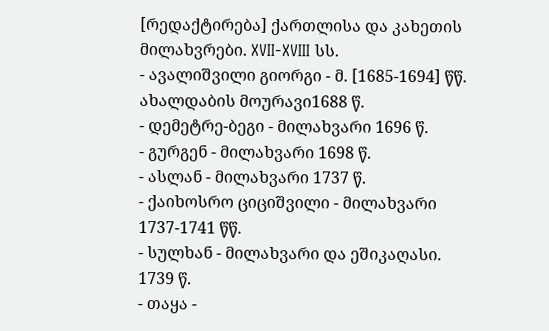[რედაქტირება] ქართლისა და კახეთის მილახვრები. XVII-XVIII სს.
- ავალიშვილი გიორგი - მ. [1685-1694] წწ. ახალდაბის მოურავი1688 წ.
- დემეტრე-ბეგი - მილახვარი 1696 წ.
- გურგენ - მილახვარი 1698 წ.
- ასლან - მილახვარი 1737 წ.
- ქაიხოსრო ციციშვილი - მილახვარი 1737-1741 წწ.
- სულხან - მილახვარი და ეშიკაღასი. 1739 წ.
- თაყა -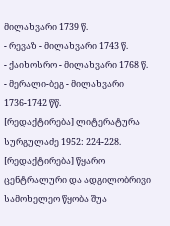მილახვარი 1739 წ.
- რევაზ - მილახვარი 1743 წ.
- ქაიხოსრო - მილახვარი 1768 წ.
- მერალი-ბეგ - მილახვარი 1736-1742 წწ.
[რედაქტირება] ლიტერატურა
სურგულაძე 1952: 224-228.
[რედაქტირება] წყარო
ცენტრალური და ადგილობრივი სამოხელეო წყობა შუა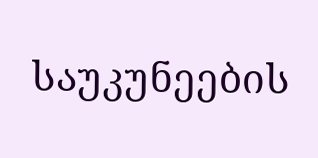საუკუნეების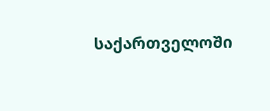საქართველოში